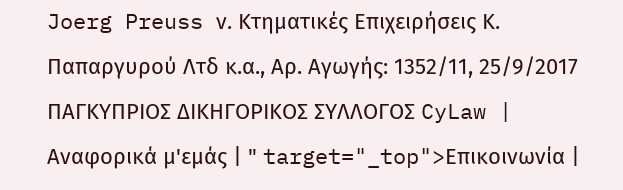Joerg Preuss ν. Κτηματικές Επιχειρήσεις Κ. Παπαργυρού Λτδ κ.α., Αρ. Αγωγής: 1352/11, 25/9/2017 ΠΑΓΚΥΠΡΙΟΣ ΔΙΚΗΓΟΡΙΚΟΣ ΣΥΛΛΟΓΟΣ CyLaw | Αναφορικά μ'εμάς | " target="_top">Επικοινωνία |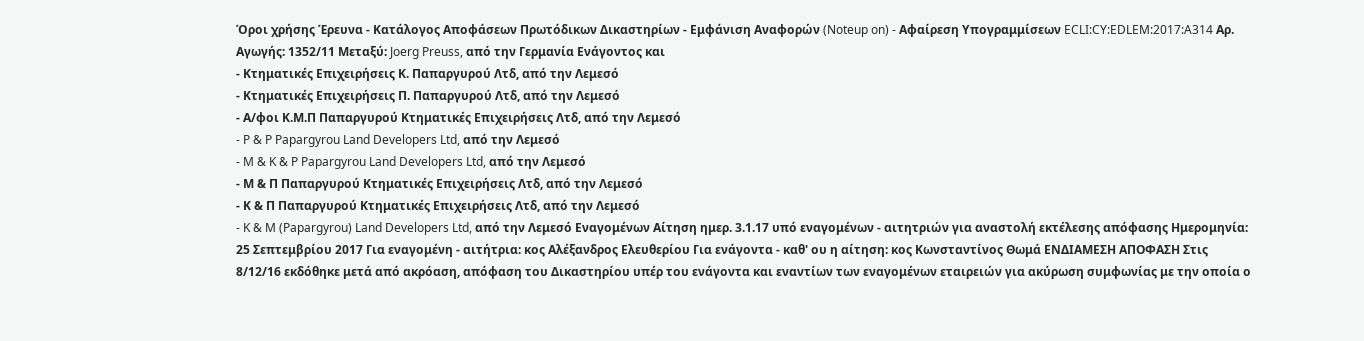Όροι χρήσης Έρευνα - Κατάλογος Αποφάσεων Πρωτόδικων Δικαστηρίων - Εμφάνιση Αναφορών (Noteup on) - Αφαίρεση Υπογραμμίσεων ECLI:CY:EDLEM:2017:A314 Αρ. Αγωγής: 1352/11 Μεταξύ: Joerg Preuss, από την Γερμανία Ενάγοντος και
- Κτηματικές Επιχειρήσεις Κ. Παπαργυρού Λτδ, από την Λεμεσό
- Κτηματικές Επιχειρήσεις Π. Παπαργυρού Λτδ, από την Λεμεσό
- Α/φοι Κ.Μ.Π Παπαργυρού Κτηματικές Επιχειρήσεις Λτδ, από την Λεμεσό
- P & P Papargyrou Land Developers Ltd, από την Λεμεσό
- M & K & P Papargyrou Land Developers Ltd, από την Λεμεσό
- Μ & Π Παπαργυρού Κτηματικές Επιχειρήσεις Λτδ, από την Λεμεσό
- Κ & Π Παπαργυρού Κτηματικές Επιχειρήσεις Λτδ, από την Λεμεσό
- K & M (Papargyrou) Land Developers Ltd, από την Λεμεσό Εναγομένων Αίτηση ημερ. 3.1.17 υπό εναγομένων - αιτητριών για αναστολή εκτέλεσης απόφασης Ημερομηνία: 25 Σεπτεμβρίου 2017 Για εναγομένη - αιτήτρια: κος Αλέξανδρος Ελευθερίου Για ενάγοντα - καθ' ου η αίτηση: κος Κωνσταντίνος Θωμά ΕΝΔΙΑΜΕΣΗ ΑΠΟΦΑΣΗ Στις 8/12/16 εκδόθηκε μετά από ακρόαση, απόφαση του Δικαστηρίου υπέρ του ενάγοντα και εναντίων των εναγομένων εταιρειών για ακύρωση συμφωνίας με την οποία ο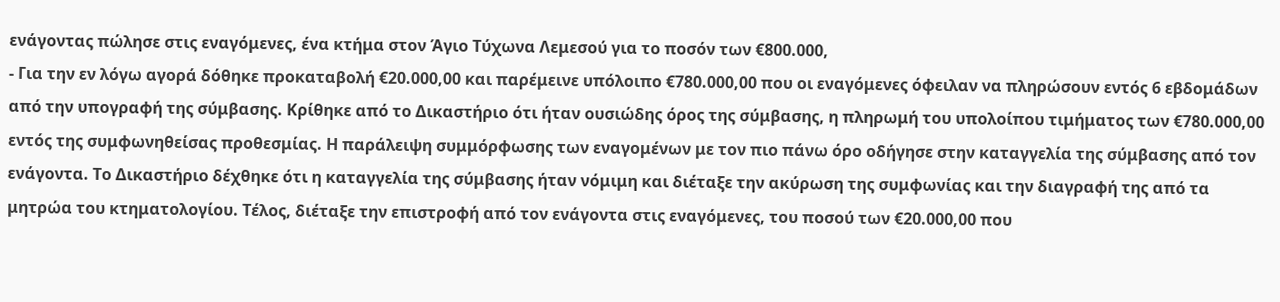ενάγοντας πώλησε στις εναγόμενες, ένα κτήμα στον Άγιο Τύχωνα Λεμεσού για το ποσόν των €800.000,
- Για την εν λόγω αγορά δόθηκε προκαταβολή €20.000,00 και παρέμεινε υπόλοιπο €780.000,00 που οι εναγόμενες όφειλαν να πληρώσουν εντός 6 εβδομάδων από την υπογραφή της σύμβασης. Κρίθηκε από το Δικαστήριο ότι ήταν ουσιώδης όρος της σύμβασης, η πληρωμή του υπολοίπου τιμήματος των €780.000,00 εντός της συμφωνηθείσας προθεσμίας. Η παράλειψη συμμόρφωσης των εναγομένων με τον πιο πάνω όρο οδήγησε στην καταγγελία της σύμβασης από τον ενάγοντα. Το Δικαστήριο δέχθηκε ότι η καταγγελία της σύμβασης ήταν νόμιμη και διέταξε την ακύρωση της συμφωνίας και την διαγραφή της από τα μητρώα του κτηματολογίου. Τέλος, διέταξε την επιστροφή από τον ενάγοντα στις εναγόμενες, του ποσού των €20.000,00 που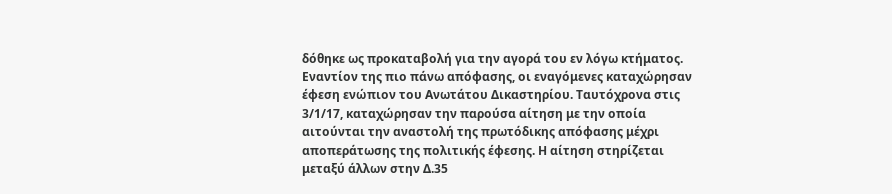δόθηκε ως προκαταβολή για την αγορά του εν λόγω κτήματος. Εναντίον της πιο πάνω απόφασης, οι εναγόμενες καταχώρησαν έφεση ενώπιον του Ανωτάτου Δικαστηρίου. Ταυτόχρονα στις 3/1/17, καταχώρησαν την παρούσα αίτηση με την οποία αιτούνται την αναστολή της πρωτόδικης απόφασης μέχρι αποπεράτωσης της πολιτικής έφεσης. Η αίτηση στηρίζεται μεταξύ άλλων στην Δ.35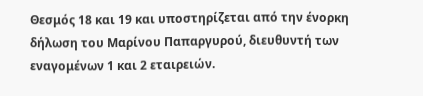Θεσμός 18 και 19 και υποστηρίζεται από την ένορκη δήλωση του Μαρίνου Παπαργυρού, διευθυντή των εναγομένων 1 και 2 εταιρειών.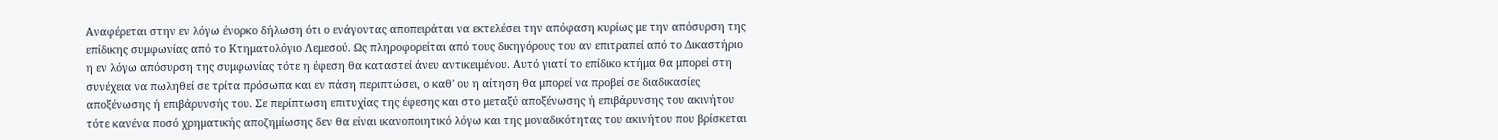Αναφέρεται στην εν λόγω ένορκο δήλωση ότι ο ενάγοντας αποπειράται να εκτελέσει την απόφαση κυρίως με την απόσυρση της επίδικης συμφωνίας από το Κτηματολόγιο Λεμεσού. Ως πληροφορείται από τους δικηγόρους του αν επιτραπεί από το Δικαστήριο η εν λόγω απόσυρση της συμφωνίας τότε η έφεση θα καταστεί άνευ αντικειμένου. Αυτό γιατί το επίδικο κτήμα θα μπορεί στη συνέχεια να πωληθεί σε τρίτα πρόσωπα και εν πάση περιπτώσει, ο καθ' ου η αίτηση θα μπορεί να προβεί σε διαδικασίες αποξένωσης ή επιβάρυνσής του. Σε περίπτωση επιτυχίας της έφεσης και στο μεταξύ αποξένωσης ή επιβάρυνσης του ακινήτου τότε κανένα ποσό χρηματικής αποζημίωσης δεν θα είναι ικανοποιητικό λόγω και της μοναδικότητας του ακινήτου που βρίσκεται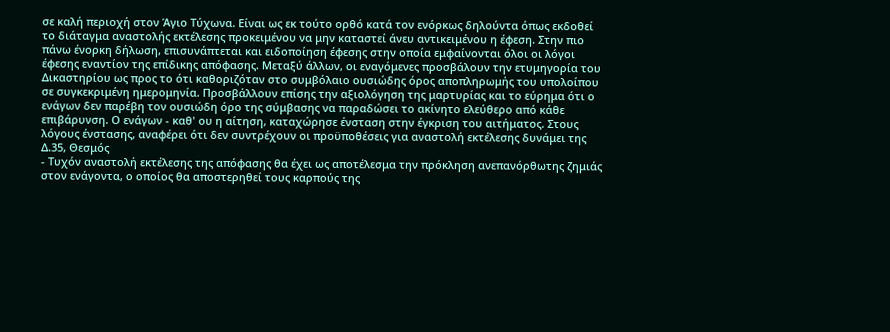σε καλή περιοχή στον Άγιο Τύχωνα. Είναι ως εκ τούτο ορθό κατά τον ενόρκως δηλούντα όπως εκδοθεί το διάταγμα αναστολής εκτέλεσης προκειμένου να μην καταστεί άνευ αντικειμένου η έφεση. Στην πιο πάνω ένορκη δήλωση, επισυνάπτεται και ειδοποίηση έφεσης στην οποία εμφαίνονται όλοι οι λόγοι έφεσης εναντίον της επίδικης απόφασης. Μεταξύ άλλων, οι εναγόμενες προσβάλουν την ετυμηγορία του Δικαστηρίου ως προς το ότι καθοριζόταν στο συμβόλαιο ουσιώδης όρος αποπληρωμής του υπολοίπου σε συγκεκριμένη ημερομηνία. Προσβάλλουν επίσης την αξιολόγηση της μαρτυρίας και το εύρημα ότι ο ενάγων δεν παρέβη τον ουσιώδη όρο της σύμβασης να παραδώσει το ακίνητο ελεύθερο από κάθε επιβάρυνση. Ο ενάγων - καθ' ου η αίτηση, καταχώρησε ένσταση στην έγκριση του αιτήματος. Στους λόγους ένστασης, αναφέρει ότι δεν συντρέχουν οι προϋποθέσεις για αναστολή εκτέλεσης δυνάμει της Δ.35, Θεσμός
- Τυχόν αναστολή εκτέλεσης της απόφασης θα έχει ως αποτέλεσμα την πρόκληση ανεπανόρθωτης ζημιάς στον ενάγοντα, ο οποίος θα αποστερηθεί τους καρπούς της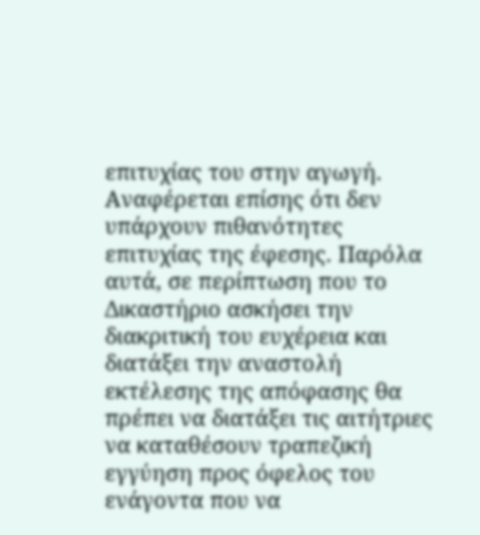επιτυχίας του στην αγωγή. Αναφέρεται επίσης ότι δεν υπάρχουν πιθανότητες επιτυχίας της έφεσης. Παρόλα αυτά, σε περίπτωση που το Δικαστήριο ασκήσει την διακριτική του ευχέρεια και διατάξει την αναστολή εκτέλεσης της απόφασης θα πρέπει να διατάξει τις αιτήτριες να καταθέσουν τραπεζική εγγύηση προς όφελος του ενάγοντα που να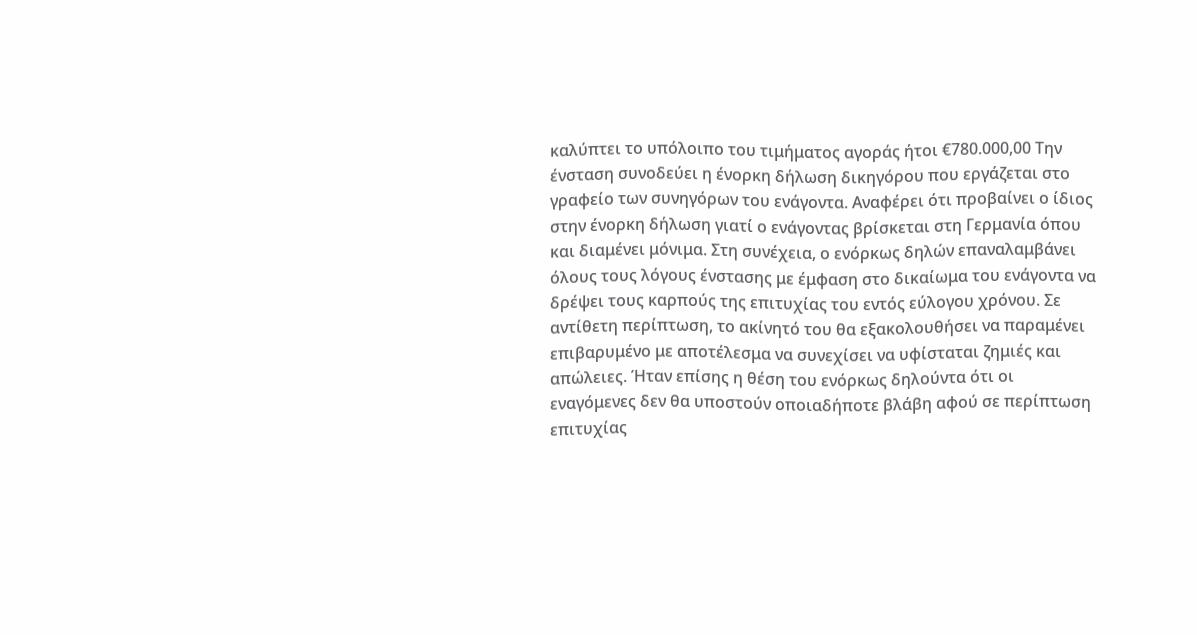καλύπτει το υπόλοιπο του τιμήματος αγοράς ήτοι €780.000,00 Την ένσταση συνοδεύει η ένορκη δήλωση δικηγόρου που εργάζεται στο γραφείο των συνηγόρων του ενάγοντα. Αναφέρει ότι προβαίνει ο ίδιος στην ένορκη δήλωση γιατί ο ενάγοντας βρίσκεται στη Γερμανία όπου και διαμένει μόνιμα. Στη συνέχεια, ο ενόρκως δηλών επαναλαμβάνει όλους τους λόγους ένστασης με έμφαση στο δικαίωμα του ενάγοντα να δρέψει τους καρπούς της επιτυχίας του εντός εύλογου χρόνου. Σε αντίθετη περίπτωση, το ακίνητό του θα εξακολουθήσει να παραμένει επιβαρυμένο με αποτέλεσμα να συνεχίσει να υφίσταται ζημιές και απώλειες. Ήταν επίσης η θέση του ενόρκως δηλούντα ότι οι εναγόμενες δεν θα υποστούν οποιαδήποτε βλάβη αφού σε περίπτωση επιτυχίας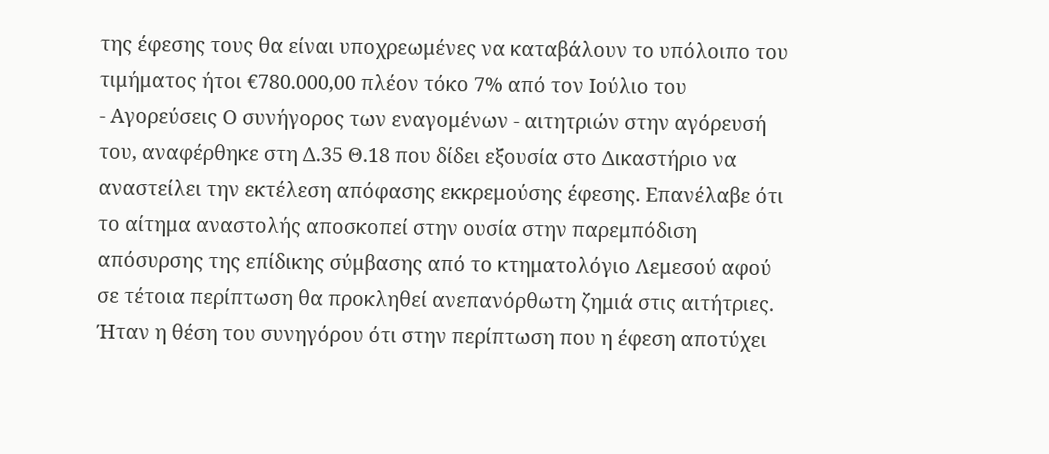της έφεσης τους θα είναι υποχρεωμένες να καταβάλουν το υπόλοιπο του τιμήματος ήτοι €780.000,00 πλέον τόκο 7% από τον Ιούλιο του
- Αγορεύσεις Ο συνήγορος των εναγομένων - αιτητριών στην αγόρευσή του, αναφέρθηκε στη Δ.35 Θ.18 που δίδει εξουσία στο Δικαστήριο να αναστείλει την εκτέλεση απόφασης εκκρεμούσης έφεσης. Επανέλαβε ότι το αίτημα αναστολής αποσκοπεί στην ουσία στην παρεμπόδιση απόσυρσης της επίδικης σύμβασης από το κτηματολόγιο Λεμεσού αφού σε τέτοια περίπτωση θα προκληθεί ανεπανόρθωτη ζημιά στις αιτήτριες. Ήταν η θέση του συνηγόρου ότι στην περίπτωση που η έφεση αποτύχει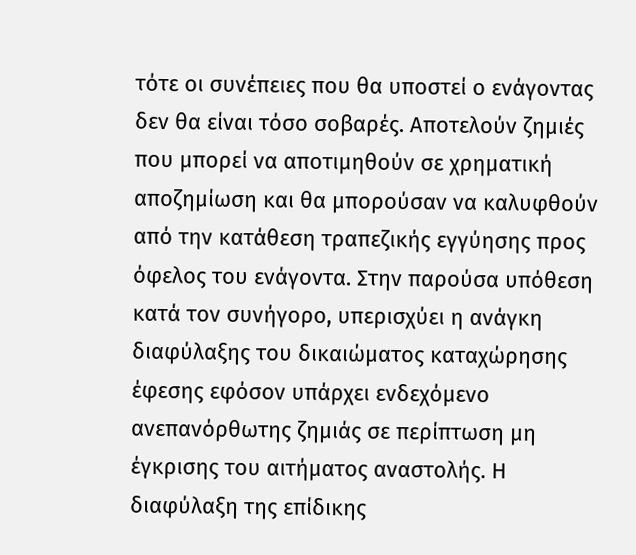τότε οι συνέπειες που θα υποστεί ο ενάγοντας δεν θα είναι τόσο σοβαρές. Αποτελούν ζημιές που μπορεί να αποτιμηθούν σε χρηματική αποζημίωση και θα μπορούσαν να καλυφθούν από την κατάθεση τραπεζικής εγγύησης προς όφελος του ενάγοντα. Στην παρούσα υπόθεση κατά τον συνήγορο, υπερισχύει η ανάγκη διαφύλαξης του δικαιώματος καταχώρησης έφεσης εφόσον υπάρχει ενδεχόμενο ανεπανόρθωτης ζημιάς σε περίπτωση μη έγκρισης του αιτήματος αναστολής. Η διαφύλαξη της επίδικης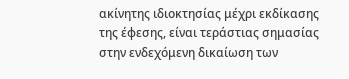ακίνητης ιδιοκτησίας μέχρι εκδίκασης της έφεσης, είναι τεράστιας σημασίας στην ενδεχόμενη δικαίωση των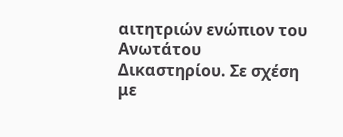αιτητριών ενώπιον του Ανωτάτου Δικαστηρίου. Σε σχέση με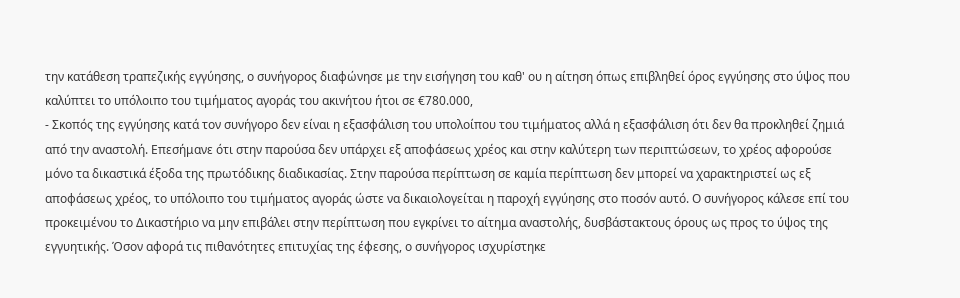την κατάθεση τραπεζικής εγγύησης, ο συνήγορος διαφώνησε με την εισήγηση του καθ' ου η αίτηση όπως επιβληθεί όρος εγγύησης στο ύψος που καλύπτει το υπόλοιπο του τιμήματος αγοράς του ακινήτου ήτοι σε €780.000,
- Σκοπός της εγγύησης κατά τον συνήγορο δεν είναι η εξασφάλιση του υπολοίπου του τιμήματος αλλά η εξασφάλιση ότι δεν θα προκληθεί ζημιά από την αναστολή. Επεσήμανε ότι στην παρούσα δεν υπάρχει εξ αποφάσεως χρέος και στην καλύτερη των περιπτώσεων, το χρέος αφορούσε μόνο τα δικαστικά έξοδα της πρωτόδικης διαδικασίας. Στην παρούσα περίπτωση σε καμία περίπτωση δεν μπορεί να χαρακτηριστεί ως εξ αποφάσεως χρέος, το υπόλοιπο του τιμήματος αγοράς ώστε να δικαιολογείται η παροχή εγγύησης στο ποσόν αυτό. Ο συνήγορος κάλεσε επί του προκειμένου το Δικαστήριο να μην επιβάλει στην περίπτωση που εγκρίνει το αίτημα αναστολής, δυσβάστακτους όρους ως προς το ύψος της εγγυητικής. Όσον αφορά τις πιθανότητες επιτυχίας της έφεσης, ο συνήγορος ισχυρίστηκε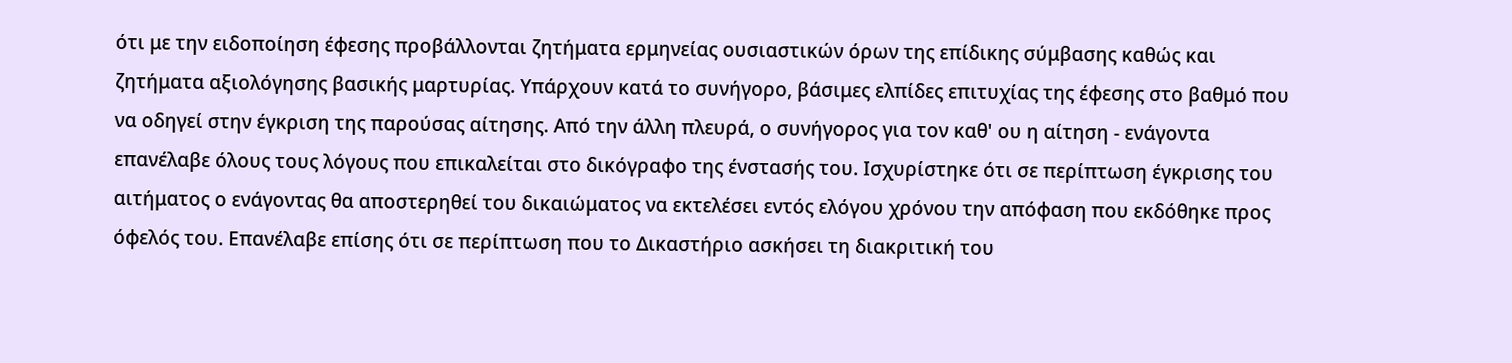ότι με την ειδοποίηση έφεσης προβάλλονται ζητήματα ερμηνείας ουσιαστικών όρων της επίδικης σύμβασης καθώς και ζητήματα αξιολόγησης βασικής μαρτυρίας. Υπάρχουν κατά το συνήγορο, βάσιμες ελπίδες επιτυχίας της έφεσης στο βαθμό που να οδηγεί στην έγκριση της παρούσας αίτησης. Από την άλλη πλευρά, ο συνήγορος για τον καθ' ου η αίτηση - ενάγοντα επανέλαβε όλους τους λόγους που επικαλείται στο δικόγραφο της ένστασής του. Ισχυρίστηκε ότι σε περίπτωση έγκρισης του αιτήματος ο ενάγοντας θα αποστερηθεί του δικαιώματος να εκτελέσει εντός ελόγου χρόνου την απόφαση που εκδόθηκε προς όφελός του. Επανέλαβε επίσης ότι σε περίπτωση που το Δικαστήριο ασκήσει τη διακριτική του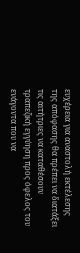ευχέρεια για αναστολή εκτέλεσης της απόφασης θα πρέπει να διατάξει τις αιτήτριες να καταθέσουν τραπεζική εγγύηση προς όφελος του ενάγοντα που να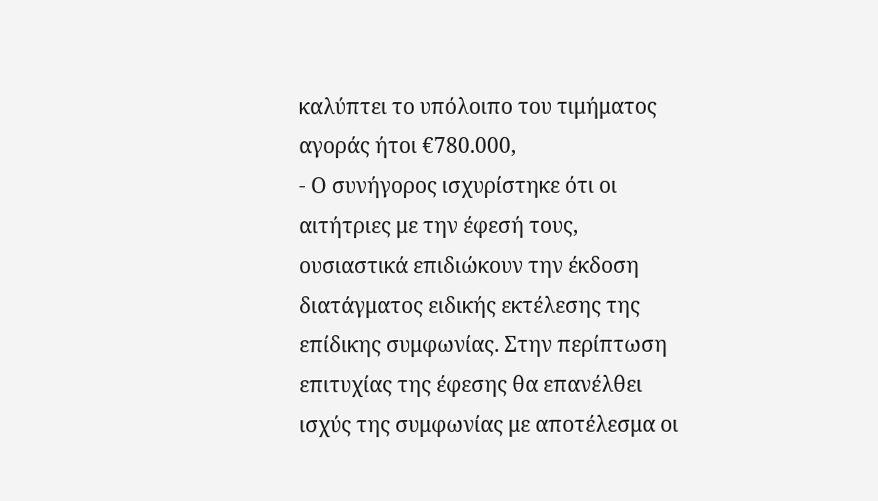καλύπτει το υπόλοιπο του τιμήματος αγοράς ήτοι €780.000,
- Ο συνήγορος ισχυρίστηκε ότι οι αιτήτριες με την έφεσή τους, ουσιαστικά επιδιώκουν την έκδοση διατάγματος ειδικής εκτέλεσης της επίδικης συμφωνίας. Στην περίπτωση επιτυχίας της έφεσης θα επανέλθει ισχύς της συμφωνίας με αποτέλεσμα οι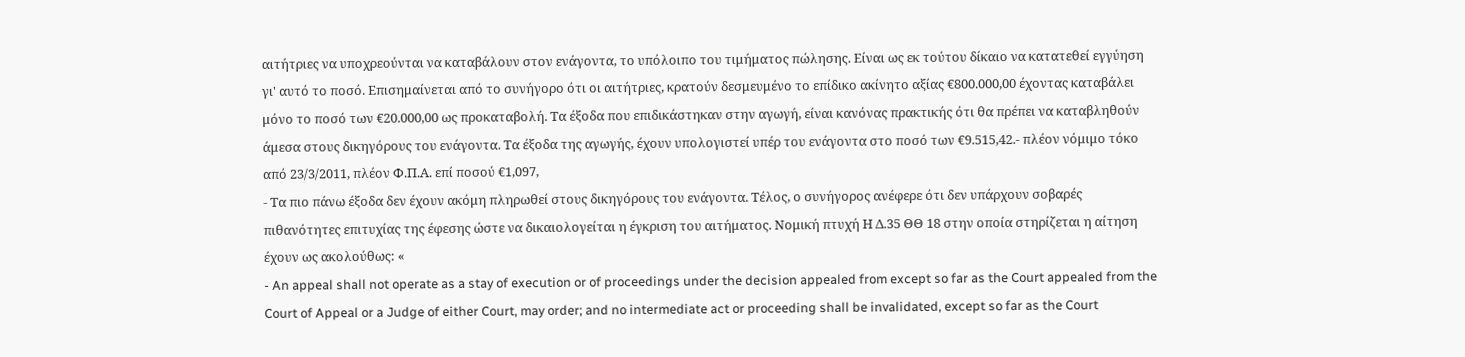αιτήτριες να υποχρεούνται να καταβάλουν στον ενάγοντα, το υπόλοιπο του τιμήματος πώλησης. Είναι ως εκ τούτου δίκαιο να κατατεθεί εγγύηση γι' αυτό το ποσό. Επισημαίνεται από το συνήγορο ότι οι αιτήτριες, κρατούν δεσμευμένο το επίδικο ακίνητο αξίας €800.000,00 έχοντας καταβάλει μόνο το ποσό των €20.000,00 ως προκαταβολή. Τα έξοδα που επιδικάστηκαν στην αγωγή, είναι κανόνας πρακτικής ότι θα πρέπει να καταβληθούν άμεσα στους δικηγόρους του ενάγοντα. Τα έξοδα της αγωγής, έχουν υπολογιστεί υπέρ του ενάγοντα στο ποσό των €9.515,42.- πλέον νόμιμο τόκο από 23/3/2011, πλέον Φ.Π.Α. επί ποσού €1,097,
- Τα πιο πάνω έξοδα δεν έχουν ακόμη πληρωθεί στους δικηγόρους του ενάγοντα. Τέλος, ο συνήγορος ανέφερε ότι δεν υπάρχουν σοβαρές πιθανότητες επιτυχίας της έφεσης ώστε να δικαιολογείται η έγκριση του αιτήματος. Νομική πτυχή Η Δ.35 ΘΘ 18 στην οποία στηρίζεται η αίτηση έχουν ως ακολούθως: «
- An appeal shall not operate as a stay of execution or of proceedings under the decision appealed from except so far as the Court appealed from the Court of Appeal or a Judge of either Court, may order; and no intermediate act or proceeding shall be invalidated, except so far as the Court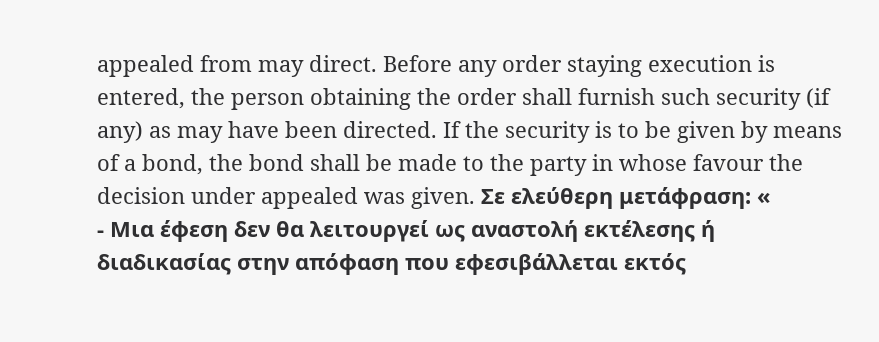appealed from may direct. Before any order staying execution is entered, the person obtaining the order shall furnish such security (if any) as may have been directed. If the security is to be given by means of a bond, the bond shall be made to the party in whose favour the decision under appealed was given. Σε ελεύθερη μετάφραση: «
- Μια έφεση δεν θα λειτουργεί ως αναστολή εκτέλεσης ή διαδικασίας στην απόφαση που εφεσιβάλλεται εκτός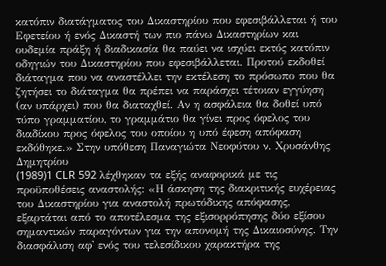κατόπιν διατάγματος του Δικαστηρίου που εφεσιβάλλεται ή του Εφετείου ή ενός Δικαστή των πιο πάνω Δικαστηρίων και ουδεμία πράξη ή διαδικασία θα παύει να ισχύει εκτός κατόπιν οδηγιών του Δικαστηρίου που εφεσιβάλλεται. Προτού εκδοθεί διάταγμα που να αναστέλλει την εκτέλεση το πρόσωπο που θα ζητήσει το διάταγμα θα πρέπει να παράσχει τέτοιαν εγγύηση (αν υπάρχει) που θα διαταχθεί. Αν η ασφάλεια θα δοθεί υπό τύπο γραμματίου, το γραμμάτιο θα γίνει προς όφελος του διαδίκου προς όφελος του οποίου η υπό έφεση απόφαση εκδόθηκε.» Στην υπόθεση Παναγιώτα Νεοφύτου ν. Χρυσάνθης Δημητρίου
(1989)1 CLR 592 λέχθηκαν τα εξής αναφορικά με τις προϋποθέσεις αναστολής: «Η άσκηση της διακριτικής ευχέρειας του Δικαστηρίου για αναστολή πρωτόδικης απόφασης, εξαρτάται από το αποτέλεσμα της εξισορρόπησης δύο εξίσου σημαντικών παραγόντων για την απονομή της Δικαιοσύνης. Την διασφάλιση αφ' ενός του τελεσίδικου χαρακτήρα της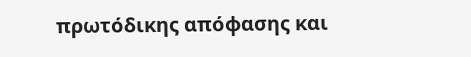πρωτόδικης απόφασης και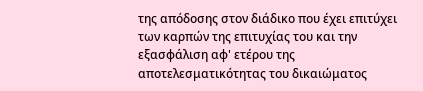της απόδοσης στον διάδικο που έχει επιτύχει των καρπών της επιτυχίας του και την εξασφάλιση αφ' ετέρου της αποτελεσματικότητας του δικαιώματος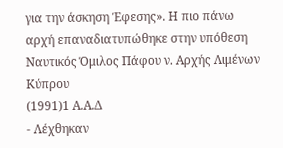για την άσκηση Έφεσης». Η πιο πάνω αρχή επαναδιατυπώθηκε στην υπόθεση Ναυτικός Όμιλος Πάφου ν. Αρχής Λιμένων Κύπρου
(1991)1 Α.Α.Δ
- Λέχθηκαν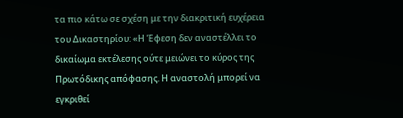τα πιο κάτω σε σχέση με την διακριτική ευχέρεια του Δικαστηρίου: «Η Έφεση δεν αναστέλλει το δικαίωμα εκτέλεσης ούτε μειώνει το κύρος της Πρωτόδικης απόφασης. Η αναστολή μπορεί να εγκριθεί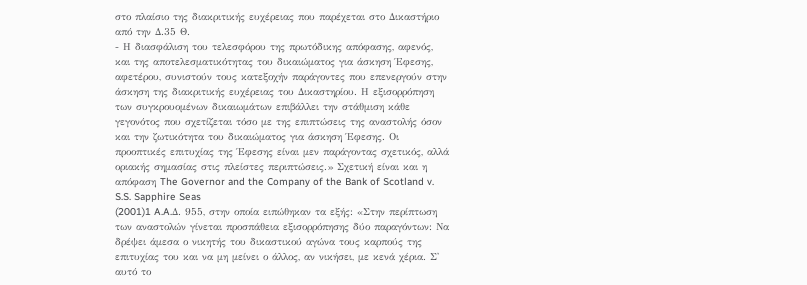στο πλαίσιο της διακριτικής ευχέρειας που παρέχεται στο Δικαστήριο από την Δ.35 Θ.
- Η διασφάλιση του τελεσφόρου της πρωτόδικης απόφασης, αφενός, και της αποτελεσματικότητας του δικαιώματος για άσκηση Έφεσης, αφετέρου, συνιστούν τους κατεξοχήν παράγοντες που επενεργούν στην άσκηση της διακριτικής ευχέρειας του Δικαστηρίου. Η εξισορρόπηση των συγκρουομένων δικαιωμάτων επιβάλλει την στάθμιση κάθε γεγονότος που σχετίζεται τόσο με της επιπτώσεις της αναστολής όσον και την ζωτικότητα του δικαιώματος για άσκηση Έφεσης. Οι προοπτικές επιτυχίας της Έφεσης είναι μεν παράγοντας σχετικός, αλλά οριακής σημασίας στις πλείστες περιπτώσεις.» Σχετική είναι και η απόφαση The Governor and the Company of the Bank of Scotland v. S.S. Sapphire Seas
(2001)1 A.A.Δ. 955, στην οποία ειπώθηκαν τα εξής: «Στην περίπτωση των αναστολών γίνεται προσπάθεια εξισορρόπησης δύο παραγόντων: Να δρέψει άμεσα ο νικητής του δικαστικού αγώνα τους καρπούς της επιτυχίας του και να μη μείνει ο άλλος, αν νικήσει, με κενά χέρια. Σ' αυτό το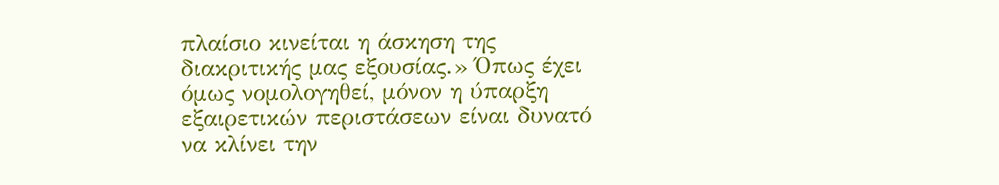πλαίσιο κινείται η άσκηση της διακριτικής μας εξουσίας.» Όπως έχει όμως νομολογηθεί, μόνον η ύπαρξη εξαιρετικών περιστάσεων είναι δυνατό να κλίνει την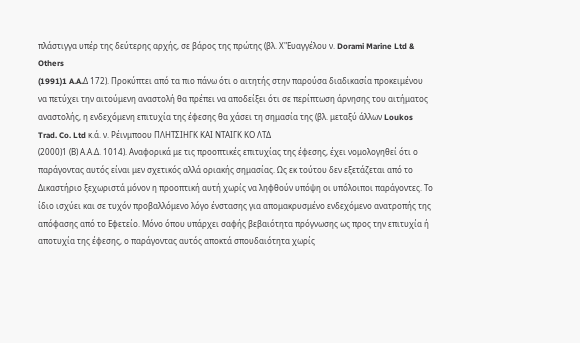πλάστιγγα υπέρ της δεύτερης αρχής, σε βάρος της πρώτης (βλ. Χ"Ευαγγέλου ν. Dorami Marine Ltd & Others
(1991)1 A.A.Δ 172). Προκύπτει από τα πιο πάνω ότι ο αιτητής στην παρούσα διαδικασία προκειμένου να πετύχει την αιτούμενη αναστολή θα πρέπει να αποδείξει ότι σε περίπτωση άρνησης του αιτήματος αναστολής, η ενδεχόμενη επιτυχία της έφεσης θα χάσει τη σημασία της (βλ. μεταξύ άλλων Loukos Trad. Co. Ltd κ.ά. ν. Ρέινμποου ΠΛΗΤΣΙΗΓΚ ΚΑΙ ΝΤΑΙΓΚ ΚΟ ΛΤΔ
(2000)1 (Β) Α.Α.Δ. 1014). Αναφορικά με τις προοπτικές επιτυχίας της έφεσης, έχει νομολογηθεί ότι ο παράγοντας αυτός είναι μεν σχετικός αλλά οριακής σημασίας. Ως εκ τούτου δεν εξετάζεται από το Δικαστήριο ξεχωριστά μόνον η προοπτική αυτή χωρίς να ληφθούν υπόψη οι υπόλοιποι παράγοντες. Το ίδιο ισχύει και σε τυχόν προβαλλόμενο λόγο ένστασης για απομακρυσμένο ενδεχόμενο ανατροπής της απόφασης από το Εφετείο. Μόνο όπου υπάρχει σαφής βεβαιότητα πρόγνωσης ως προς την επιτυχία ή αποτυχία της έφεσης, ο παράγοντας αυτός αποκτά σπουδαιότητα χωρίς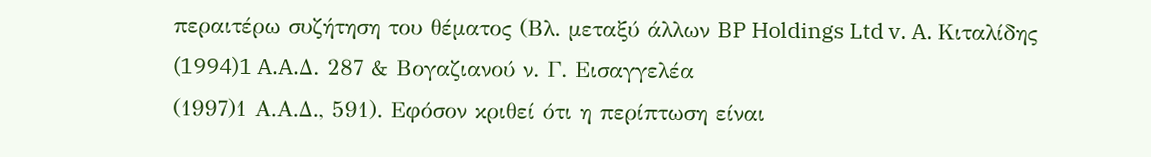περαιτέρω συζήτηση του θέματος (Βλ. μεταξύ άλλων BP Holdings Ltd v. A. Κιταλίδης
(1994)1 A.A.Δ. 287 & Βογαζιανού ν. Γ. Εισαγγελέα
(1997)1 Α.Α.Δ., 591). Εφόσον κριθεί ότι η περίπτωση είναι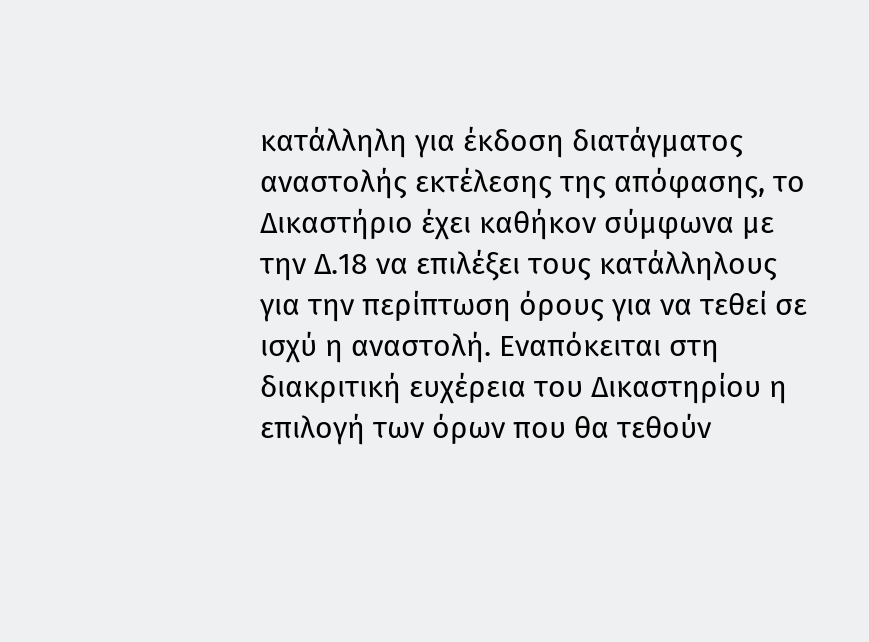κατάλληλη για έκδοση διατάγματος αναστολής εκτέλεσης της απόφασης, το Δικαστήριο έχει καθήκον σύμφωνα με την Δ.18 να επιλέξει τους κατάλληλους για την περίπτωση όρους για να τεθεί σε ισχύ η αναστολή. Εναπόκειται στη διακριτική ευχέρεια του Δικαστηρίου η επιλογή των όρων που θα τεθούν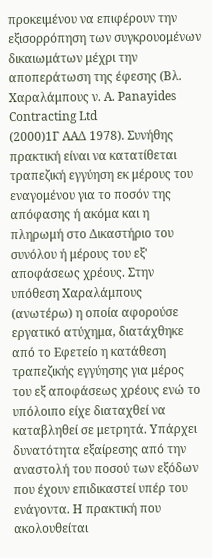προκειμένου να επιφέρουν την εξισορρόπηση των συγκρουομένων δικαιωμάτων μέχρι την αποπεράτωση της έφεσης (Βλ. Χαραλάμπους ν. A. Panayides Contracting Ltd
(2000)1Γ ΑΑΔ 1978). Συνήθης πρακτική είναι να κατατίθεται τραπεζική εγγύηση εκ μέρους του εναγομένου για το ποσόν της απόφασης ή ακόμα και η πληρωμή στο Δικαστήριο του συνόλου ή μέρους του εξ' αποφάσεως χρέους. Στην υπόθεση Χαραλάμπους (ανωτέρω) η οποία αφορούσε εργατικό ατύχημα, διατάχθηκε από το Εφετείο η κατάθεση τραπεζικής εγγύησης για μέρος του εξ αποφάσεως χρέους ενώ το υπόλοιπο είχε διαταχθεί να καταβληθεί σε μετρητά. Υπάρχει δυνατότητα εξαίρεσης από την αναστολή του ποσού των εξόδων που έχουν επιδικαστεί υπέρ του ενάγοντα. Η πρακτική που ακολουθείται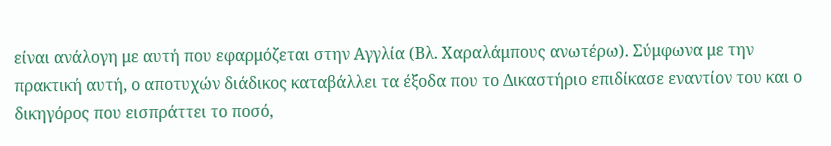είναι ανάλογη με αυτή που εφαρμόζεται στην Αγγλία (Βλ. Χαραλάμπους ανωτέρω). Σύμφωνα με την πρακτική αυτή, ο αποτυχών διάδικος καταβάλλει τα έξοδα που το Δικαστήριο επιδίκασε εναντίον του και ο δικηγόρος που εισπράττει το ποσό,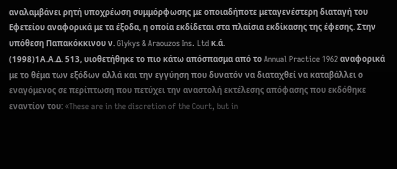αναλαμβάνει ρητή υποχρέωση συμμόρφωσης με οποιαδήποτε μεταγενέστερη διαταγή του Εφετείου αναφορικά με τα έξοδα, η οποία εκδίδεται στα πλαίσια εκδίκασης της έφεσης. Στην υπόθεση Παπακόκκινου ν. Glykys & Araouzos Ins. Ltd κ.ά.
(1998)1Α.Α.Δ. 513, υιοθετήθηκε το πιο κάτω απόσπασμα από το Annual Practice 1962 αναφορικά με το θέμα των εξόδων αλλά και την εγγύηση που δυνατόν να διαταχθεί να καταβάλλει ο εναγόμενος σε περίπτωση που πετύχει την αναστολή εκτέλεσης απόφασης που εκδόθηκε εναντίον του: «These are in the discretion of the Court, but in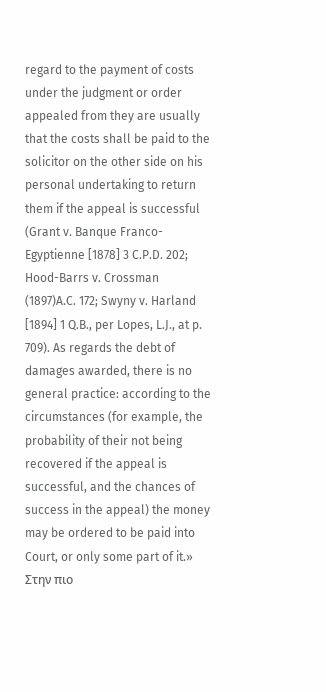regard to the payment of costs under the judgment or order appealed from they are usually that the costs shall be paid to the solicitor on the other side on his personal undertaking to return them if the appeal is successful (Grant v. Banque Franco-Egyptienne [1878] 3 C.P.D. 202; Hood-Barrs v. Crossman
(1897)A.C. 172; Swyny v. Harland [1894] 1 Q.B., per Lopes, L.J., at p. 709). As regards the debt of damages awarded, there is no general practice: according to the circumstances (for example, the probability of their not being recovered if the appeal is successful, and the chances of success in the appeal) the money may be ordered to be paid into Court, or only some part of it.» Στην πιο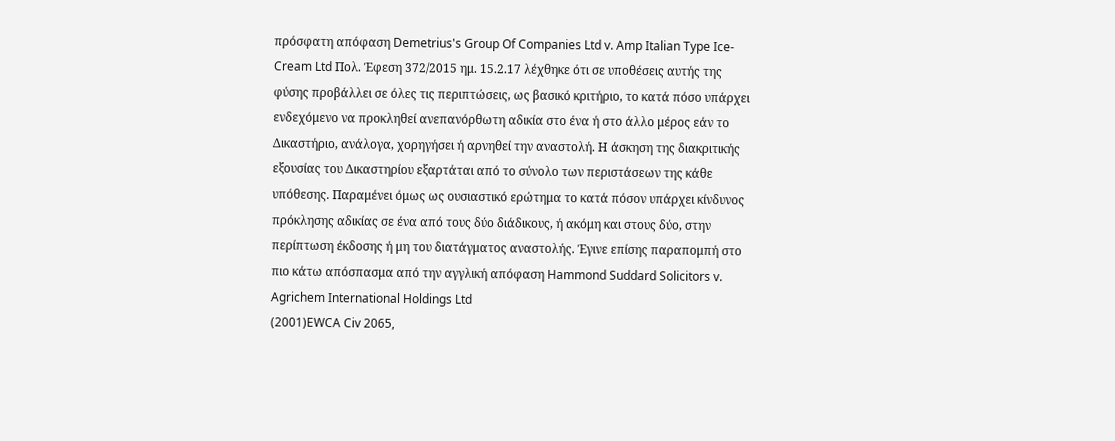πρόσφατη απόφαση Demetrius's Group Of Companies Ltd v. Amp Italian Type Ice-Cream Ltd Πολ. Έφεση 372/2015 ημ. 15.2.17 λέχθηκε ότι σε υποθέσεις αυτής της φύσης προβάλλει σε όλες τις περιπτώσεις, ως βασικό κριτήριο, το κατά πόσο υπάρχει ενδεχόμενο να προκληθεί ανεπανόρθωτη αδικία στο ένα ή στο άλλο μέρος εάν το Δικαστήριο, ανάλογα, χορηγήσει ή αρνηθεί την αναστολή. Η άσκηση της διακριτικής εξουσίας του Δικαστηρίου εξαρτάται από το σύνολο των περιστάσεων της κάθε υπόθεσης. Παραμένει όμως ως ουσιαστικό ερώτημα το κατά πόσον υπάρχει κίνδυνος πρόκλησης αδικίας σε ένα από τους δύο διάδικους, ή ακόμη και στους δύο, στην περίπτωση έκδοσης ή μη του διατάγματος αναστολής. Έγινε επίσης παραπομπή στο πιο κάτω απόσπασμα από την αγγλική απόφαση Hammond Suddard Solicitors v. Agrichem International Holdings Ltd
(2001)EWCA Civ 2065,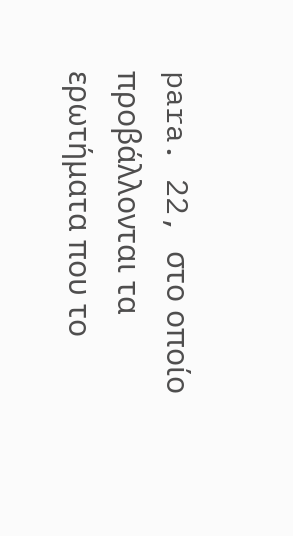para. 22, στο οποίο προβάλλονται τα ερωτήματα που το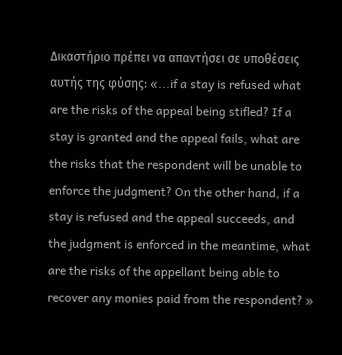Δικαστήριο πρέπει να απαντήσει σε υποθέσεις αυτής της φύσης: «...if a stay is refused what are the risks of the appeal being stifled? If a stay is granted and the appeal fails, what are the risks that the respondent will be unable to enforce the judgment? On the other hand, if a stay is refused and the appeal succeeds, and the judgment is enforced in the meantime, what are the risks of the appellant being able to recover any monies paid from the respondent? »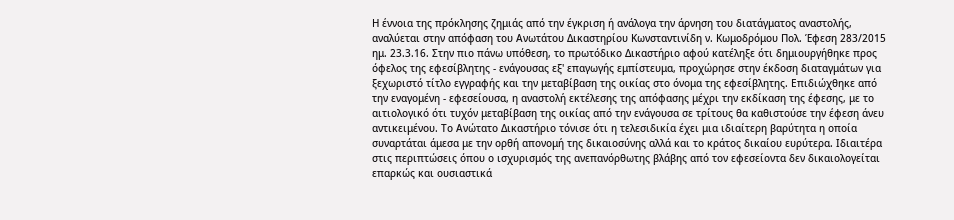Η έννοια της πρόκλησης ζημιάς από την έγκριση ή ανάλογα την άρνηση του διατάγματος αναστολής, αναλύεται στην απόφαση του Ανωτάτου Δικαστηρίου Κωνσταντινίδη ν. Κωμοδρόμου Πoλ. Έφεση 283/2015 ημ. 23.3.16. Στην πιο πάνω υπόθεση, το πρωτόδικο Δικαστήριο αφού κατέληξε ότι δημιουργήθηκε προς όφελος της εφεσίβλητης - ενάγουσας εξ' επαγωγής εμπίστευμα, προχώρησε στην έκδοση διαταγμάτων για ξεχωριστό τίτλο εγγραφής και την μεταβίβαση της οικίας στο όνομα της εφεσίβλητης. Επιδιώχθηκε από την εναγομένη - εφεσείουσα, η αναστολή εκτέλεσης της απόφασης μέχρι την εκδίκαση της έφεσης, με το αιτιολογικό ότι τυχόν μεταβίβαση της οικίας από την ενάγουσα σε τρίτους θα καθιστούσε την έφεση άνευ αντικειμένου. Το Ανώτατο Δικαστήριο τόνισε ότι η τελεσιδικία έχει μια ιδιαίτερη βαρύτητα η οποία συναρτάται άμεσα με την ορθή απονομή της δικαιοσύνης αλλά και το κράτος δικαίου ευρύτερα. Ιδιαιτέρα στις περιπτώσεις όπου ο ισχυρισμός της ανεπανόρθωτης βλάβης από τον εφεσείοντα δεν δικαιολογείται επαρκώς και ουσιαστικά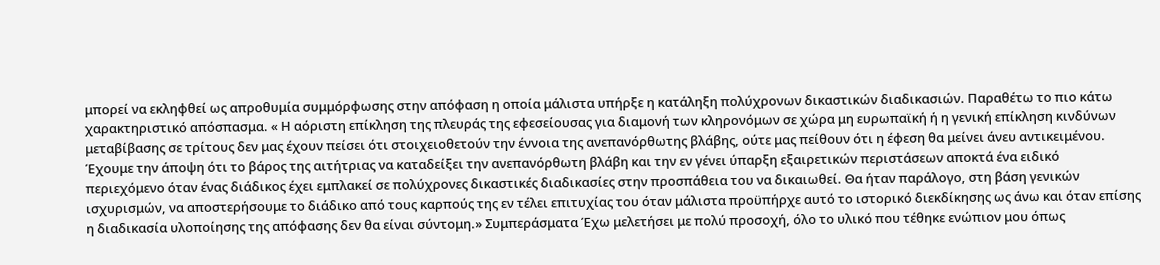μπορεί να εκληφθεί ως απροθυμία συμμόρφωσης στην απόφαση η οποία μάλιστα υπήρξε η κατάληξη πολύχρονων δικαστικών διαδικασιών. Παραθέτω το πιο κάτω χαρακτηριστικό απόσπασμα. « Η αόριστη επίκληση της πλευράς της εφεσείουσας για διαμονή των κληρονόμων σε χώρα μη ευρωπαϊκή ή η γενική επίκληση κινδύνων μεταβίβασης σε τρίτους δεν μας έχουν πείσει ότι στοιχειοθετούν την έννοια της ανεπανόρθωτης βλάβης, ούτε μας πείθουν ότι η έφεση θα μείνει άνευ αντικειμένου. Έχουμε την άποψη ότι το βάρος της αιτήτριας να καταδείξει την ανεπανόρθωτη βλάβη και την εν γένει ύπαρξη εξαιρετικών περιστάσεων αποκτά ένα ειδικό περιεχόμενο όταν ένας διάδικος έχει εμπλακεί σε πολύχρονες δικαστικές διαδικασίες στην προσπάθεια του να δικαιωθεί. Θα ήταν παράλογο, στη βάση γενικών ισχυρισμών, να αποστερήσουμε το διάδικο από τους καρπούς της εν τέλει επιτυχίας του όταν μάλιστα προϋπήρχε αυτό το ιστορικό διεκδίκησης ως άνω και όταν επίσης η διαδικασία υλοποίησης της απόφασης δεν θα είναι σύντομη.» Συμπεράσματα Έχω μελετήσει με πολύ προσοχή, όλο το υλικό που τέθηκε ενώπιον μου όπως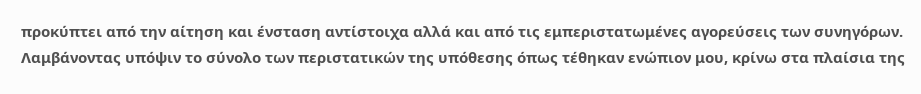προκύπτει από την αίτηση και ένσταση αντίστοιχα αλλά και από τις εμπεριστατωμένες αγορεύσεις των συνηγόρων. Λαμβάνοντας υπόψιν το σύνολο των περιστατικών της υπόθεσης όπως τέθηκαν ενώπιον μου, κρίνω στα πλαίσια της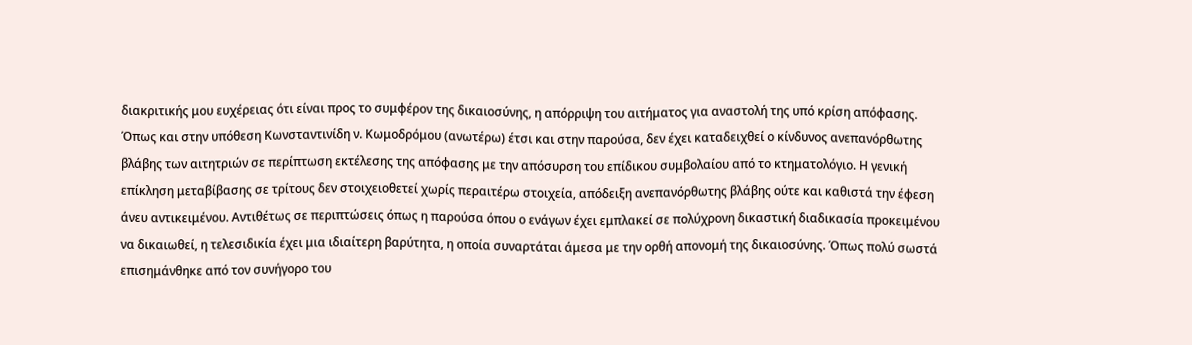διακριτικής μου ευχέρειας ότι είναι προς το συμφέρον της δικαιοσύνης, η απόρριψη του αιτήματος για αναστολή της υπό κρίση απόφασης. Όπως και στην υπόθεση Κωνσταντινίδη ν. Κωμοδρόμου (ανωτέρω) έτσι και στην παρούσα, δεν έχει καταδειχθεί ο κίνδυνος ανεπανόρθωτης βλάβης των αιτητριών σε περίπτωση εκτέλεσης της απόφασης με την απόσυρση του επίδικου συμβολαίου από το κτηματολόγιο. Η γενική επίκληση μεταβίβασης σε τρίτους δεν στοιχειοθετεί χωρίς περαιτέρω στοιχεία, απόδειξη ανεπανόρθωτης βλάβης ούτε και καθιστά την έφεση άνευ αντικειμένου. Αντιθέτως σε περιπτώσεις όπως η παρούσα όπου ο ενάγων έχει εμπλακεί σε πολύχρονη δικαστική διαδικασία προκειμένου να δικαιωθεί, η τελεσιδικία έχει μια ιδιαίτερη βαρύτητα, η οποία συναρτάται άμεσα με την ορθή απονομή της δικαιοσύνης. Όπως πολύ σωστά επισημάνθηκε από τον συνήγορο του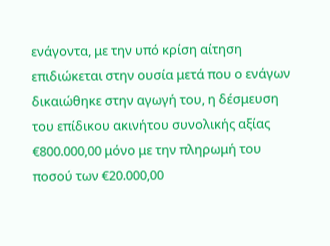ενάγοντα, με την υπό κρίση αίτηση επιδιώκεται στην ουσία μετά που ο ενάγων δικαιώθηκε στην αγωγή του, η δέσμευση του επίδικου ακινήτου συνολικής αξίας €800.000,00 μόνο με την πληρωμή του ποσού των €20.000,00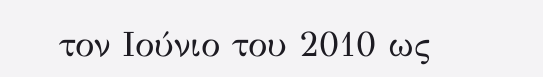τον Ιούνιο του 2010 ως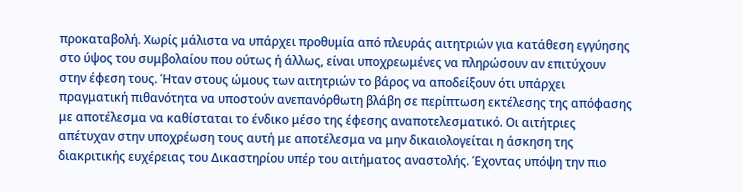προκαταβολή. Χωρίς μάλιστα να υπάρχει προθυμία από πλευράς αιτητριών για κατάθεση εγγύησης στο ύψος του συμβολαίου που ούτως ή άλλως, είναι υποχρεωμένες να πληρώσουν αν επιτύχουν στην έφεση τους. Ήταν στους ώμους των αιτητριών το βάρος να αποδείξουν ότι υπάρχει πραγματική πιθανότητα να υποστούν ανεπανόρθωτη βλάβη σε περίπτωση εκτέλεσης της απόφασης με αποτέλεσμα να καθίσταται το ένδικο μέσο της έφεσης αναποτελεσματικό. Οι αιτήτριες απέτυχαν στην υποχρέωση τους αυτή με αποτέλεσμα να μην δικαιολογείται η άσκηση της διακριτικής ευχέρειας του Δικαστηρίου υπέρ του αιτήματος αναστολής. Έχοντας υπόψη την πιο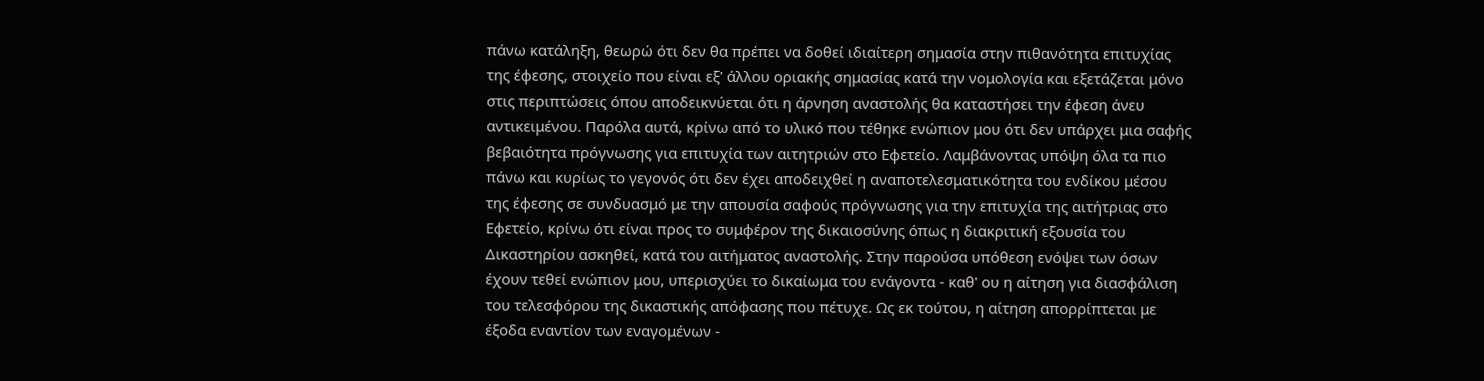πάνω κατάληξη, θεωρώ ότι δεν θα πρέπει να δοθεί ιδιαίτερη σημασία στην πιθανότητα επιτυχίας της έφεσης, στοιχείο που είναι εξ' άλλου οριακής σημασίας κατά την νομολογία και εξετάζεται μόνο στις περιπτώσεις όπου αποδεικνύεται ότι η άρνηση αναστολής θα καταστήσει την έφεση άνευ αντικειμένου. Παρόλα αυτά, κρίνω από το υλικό που τέθηκε ενώπιον μου ότι δεν υπάρχει μια σαφής βεβαιότητα πρόγνωσης για επιτυχία των αιτητριών στο Εφετείο. Λαμβάνοντας υπόψη όλα τα πιο πάνω και κυρίως το γεγονός ότι δεν έχει αποδειχθεί η αναποτελεσματικότητα του ενδίκου μέσου της έφεσης σε συνδυασμό με την απουσία σαφούς πρόγνωσης για την επιτυχία της αιτήτριας στο Εφετείο, κρίνω ότι είναι προς το συμφέρον της δικαιοσύνης όπως η διακριτική εξουσία του Δικαστηρίου ασκηθεί, κατά του αιτήματος αναστολής. Στην παρούσα υπόθεση ενόψει των όσων έχουν τεθεί ενώπιον μου, υπερισχύει το δικαίωμα του ενάγοντα - καθ' ου η αίτηση για διασφάλιση του τελεσφόρου της δικαστικής απόφασης που πέτυχε. Ως εκ τούτου, η αίτηση απορρίπτεται με έξοδα εναντίον των εναγομένων -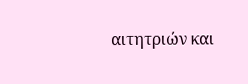αιτητριών και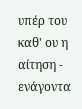υπέρ του καθ' ου η αίτηση - ενάγοντα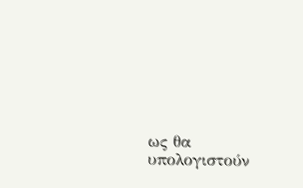ως θα υπολογιστούν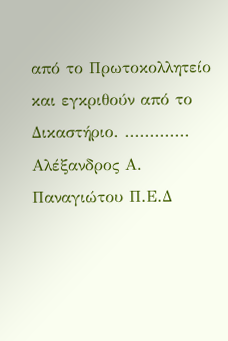από το Πρωτοκολλητείο και εγκριθούν από το Δικαστήριο. ............. Αλέξανδρος Α. Παναγιώτου Π.Ε.Δ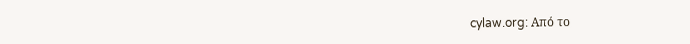cylaw.org: Από το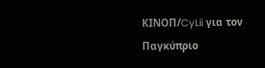ΚΙΝOΠ/CyLii για τον Παγκύπριο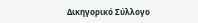Δικηγορικό Σύλλογο